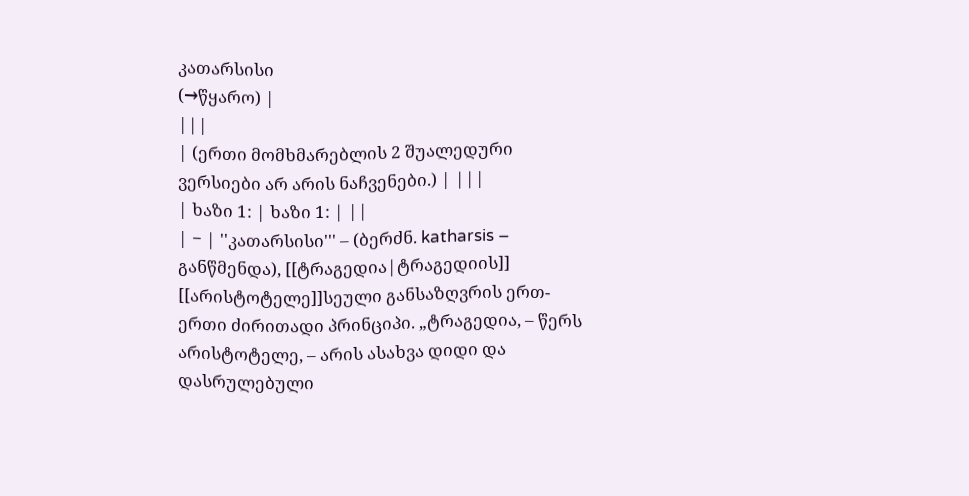კათარსისი
(→წყარო) |
|||
| (ერთი მომხმარებლის 2 შუალედური ვერსიები არ არის ნაჩვენები.) | |||
| ხაზი 1: | ხაზი 1: | ||
| − | ''კათარსისი''' – (ბერძნ. katharsis – განწმენდა), [[ტრაგედია|ტრაგედიის]] [[არისტოტელე]]სეული განსაზღვრის ერთ-ერთი ძირითადი პრინციპი. „ტრაგედია, – წერს არისტოტელე, – არის ასახვა დიდი და დასრულებული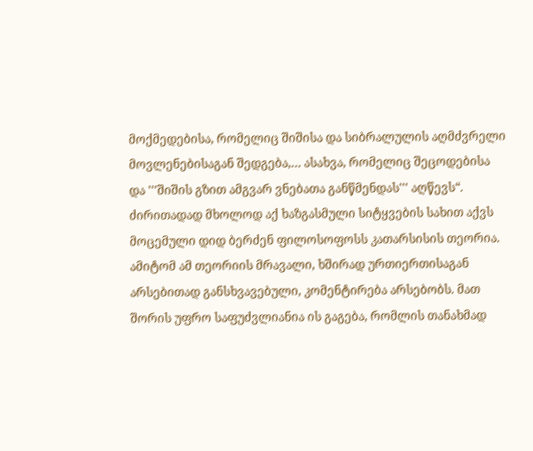მოქმედებისა, რომელიც შიშისა და სიბრალულის აღმძვრელი მოვლენებისაგან შედგება,… ასახვა, რომელიც შეცოდებისა და '''შიშის გზით ამგვარ ვნებათა განწმენდას''' აღწევს“. ძირითადად მხოლოდ აქ ხაზგასმული სიტყვების სახით აქვს მოცემული დიდ ბერძენ ფილოსოფოსს კათარსისის თეორია. ამიტომ ამ თეორიის მრავალი, ხშირად ურთიერთისაგან არსებითად განსხვავებული, კომენტირება არსებობს. მათ შორის უფრო საფუძვლიანია ის გაგება, რომლის თანახმად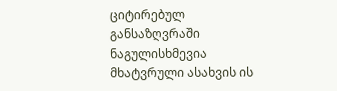ციტირებულ განსაზღვრაში ნაგულისხმევია მხატვრული ასახვის ის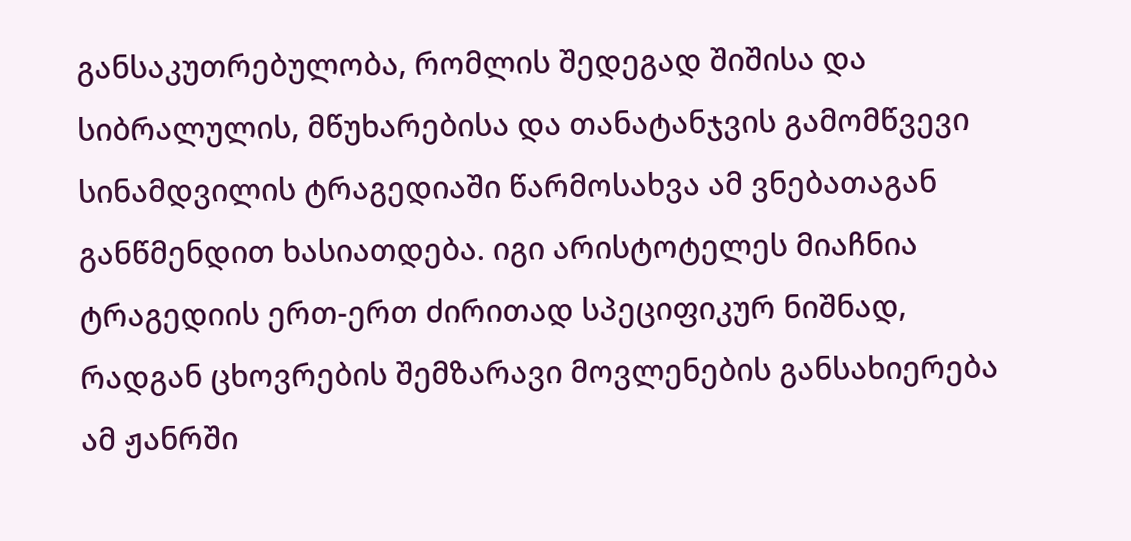განსაკუთრებულობა, რომლის შედეგად შიშისა და სიბრალულის, მწუხარებისა და თანატანჯვის გამომწვევი სინამდვილის ტრაგედიაში წარმოსახვა ამ ვნებათაგან განწმენდით ხასიათდება. იგი არისტოტელეს მიაჩნია ტრაგედიის ერთ-ერთ ძირითად სპეციფიკურ ნიშნად, რადგან ცხოვრების შემზარავი მოვლენების განსახიერება ამ ჟანრში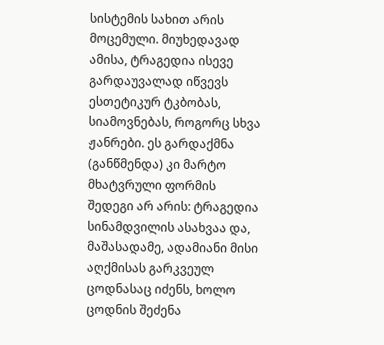სისტემის სახით არის მოცემული. მიუხედავად ამისა, ტრაგედია ისევე გარდაუვალად იწვევს ესთეტიკურ ტკბობას, სიამოვნებას, როგორც სხვა ჟანრები. ეს გარდაქმნა (განწმენდა) კი მარტო მხატვრული ფორმის შედეგი არ არის: ტრაგედია სინამდვილის ასახვაა და, მაშასადამე, ადამიანი მისი აღქმისას გარკვეულ ცოდნასაც იძენს, ხოლო ცოდნის შეძენა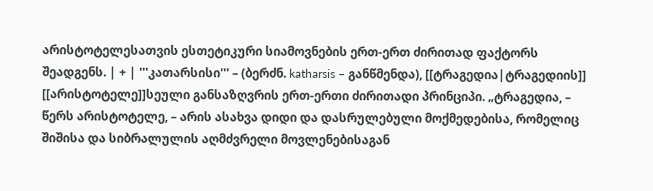არისტოტელესათვის ესთეტიკური სიამოვნების ერთ-ერთ ძირითად ფაქტორს შეადგენს. | + | '''კათარსისი''' – (ბერძნ. katharsis – განწმენდა), [[ტრაგედია|ტრაგედიის]] [[არისტოტელე]]სეული განსაზღვრის ერთ-ერთი ძირითადი პრინციპი. „ტრაგედია, – წერს არისტოტელე, – არის ასახვა დიდი და დასრულებული მოქმედებისა, რომელიც შიშისა და სიბრალულის აღმძვრელი მოვლენებისაგან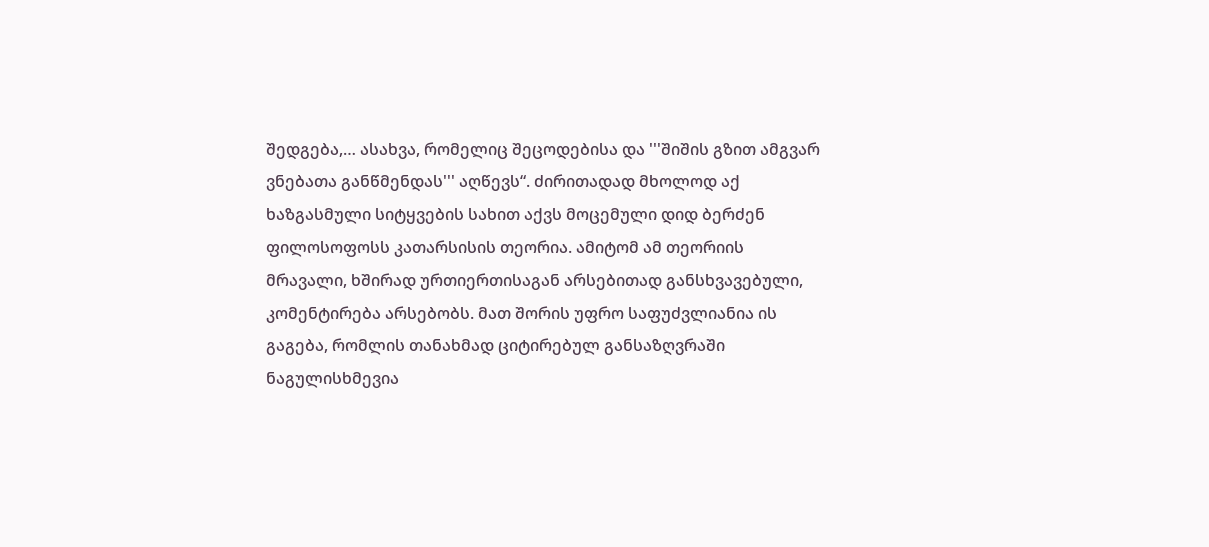შედგება,… ასახვა, რომელიც შეცოდებისა და '''შიშის გზით ამგვარ ვნებათა განწმენდას''' აღწევს“. ძირითადად მხოლოდ აქ ხაზგასმული სიტყვების სახით აქვს მოცემული დიდ ბერძენ ფილოსოფოსს კათარსისის თეორია. ამიტომ ამ თეორიის მრავალი, ხშირად ურთიერთისაგან არსებითად განსხვავებული, კომენტირება არსებობს. მათ შორის უფრო საფუძვლიანია ის გაგება, რომლის თანახმად ციტირებულ განსაზღვრაში ნაგულისხმევია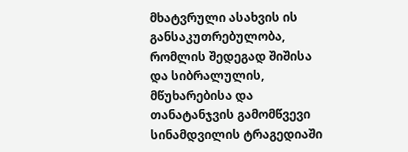მხატვრული ასახვის ის განსაკუთრებულობა, რომლის შედეგად შიშისა და სიბრალულის, მწუხარებისა და თანატანჯვის გამომწვევი სინამდვილის ტრაგედიაში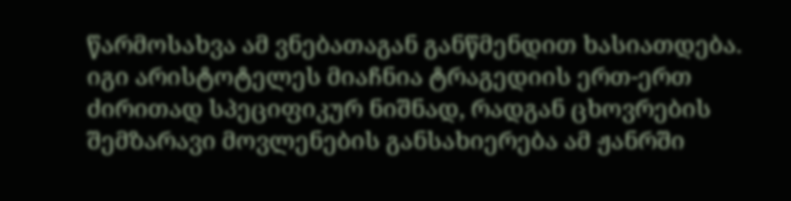წარმოსახვა ამ ვნებათაგან განწმენდით ხასიათდება. იგი არისტოტელეს მიაჩნია ტრაგედიის ერთ-ერთ ძირითად სპეციფიკურ ნიშნად, რადგან ცხოვრების შემზარავი მოვლენების განსახიერება ამ ჟანრში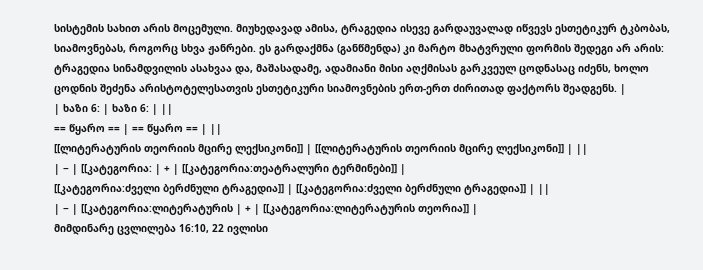სისტემის სახით არის მოცემული. მიუხედავად ამისა, ტრაგედია ისევე გარდაუვალად იწვევს ესთეტიკურ ტკბობას, სიამოვნებას, როგორც სხვა ჟანრები. ეს გარდაქმნა (განწმენდა) კი მარტო მხატვრული ფორმის შედეგი არ არის: ტრაგედია სინამდვილის ასახვაა და, მაშასადამე, ადამიანი მისი აღქმისას გარკვეულ ცოდნასაც იძენს, ხოლო ცოდნის შეძენა არისტოტელესათვის ესთეტიკური სიამოვნების ერთ-ერთ ძირითად ფაქტორს შეადგენს. |
| ხაზი 6: | ხაზი 6: | ||
== წყარო == | == წყარო == | ||
[[ლიტერატურის თეორიის მცირე ლექსიკონი]] | [[ლიტერატურის თეორიის მცირე ლექსიკონი]] | ||
| − | [[კატეგორია: | + | [[კატეგორია:თეატრალური ტერმინები]] |
[[კატეგორია:ძველი ბერძნული ტრაგედია]] | [[კატეგორია:ძველი ბერძნული ტრაგედია]] | ||
| − | [[კატეგორია:ლიტერატურის | + | [[კატეგორია:ლიტერატურის თეორია]] |
მიმდინარე ცვლილება 16:10, 22 ივლისი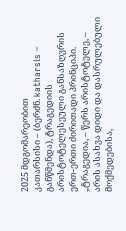2025 მდგომარეობით
კათარსისი – (ბერძნ. katharsis – განწმენდა), ტრაგედიის არისტოტელესეული განსაზღვრის ერთ-ერთი ძირითადი პრინციპი. „ტრაგედია, – წერს არისტოტელე, – არის ასახვა დიდი და დასრულებული მოქმედებისა,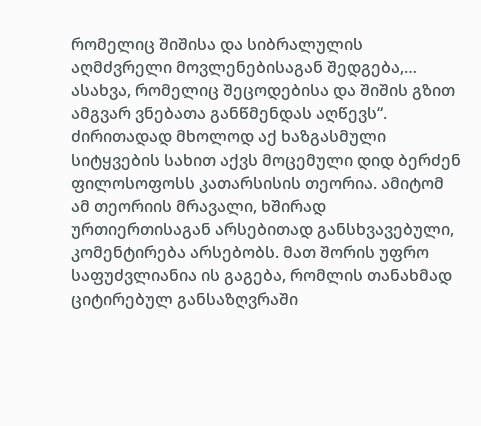რომელიც შიშისა და სიბრალულის აღმძვრელი მოვლენებისაგან შედგება,… ასახვა, რომელიც შეცოდებისა და შიშის გზით ამგვარ ვნებათა განწმენდას აღწევს“. ძირითადად მხოლოდ აქ ხაზგასმული სიტყვების სახით აქვს მოცემული დიდ ბერძენ ფილოსოფოსს კათარსისის თეორია. ამიტომ ამ თეორიის მრავალი, ხშირად ურთიერთისაგან არსებითად განსხვავებული, კომენტირება არსებობს. მათ შორის უფრო საფუძვლიანია ის გაგება, რომლის თანახმად ციტირებულ განსაზღვრაში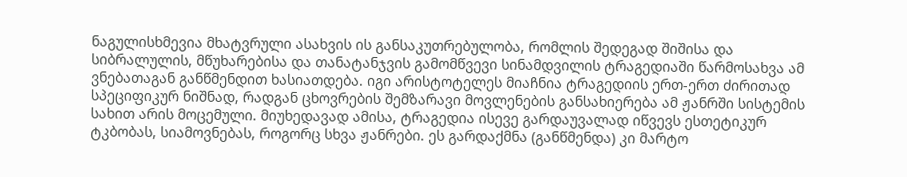ნაგულისხმევია მხატვრული ასახვის ის განსაკუთრებულობა, რომლის შედეგად შიშისა და სიბრალულის, მწუხარებისა და თანატანჯვის გამომწვევი სინამდვილის ტრაგედიაში წარმოსახვა ამ ვნებათაგან განწმენდით ხასიათდება. იგი არისტოტელეს მიაჩნია ტრაგედიის ერთ-ერთ ძირითად სპეციფიკურ ნიშნად, რადგან ცხოვრების შემზარავი მოვლენების განსახიერება ამ ჟანრში სისტემის სახით არის მოცემული. მიუხედავად ამისა, ტრაგედია ისევე გარდაუვალად იწვევს ესთეტიკურ ტკბობას, სიამოვნებას, როგორც სხვა ჟანრები. ეს გარდაქმნა (განწმენდა) კი მარტო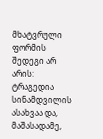მხატვრული ფორმის შედეგი არ არის: ტრაგედია სინამდვილის ასახვაა და, მაშასადამე,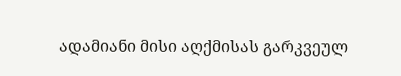ადამიანი მისი აღქმისას გარკვეულ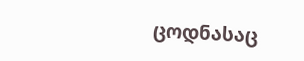ცოდნასაც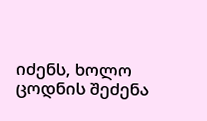იძენს, ხოლო ცოდნის შეძენა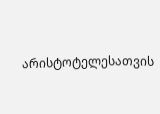არისტოტელესათვის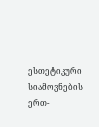ესთეტიკური სიამოვნების ერთ-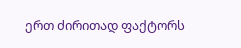ერთ ძირითად ფაქტორს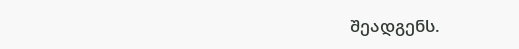შეადგენს.